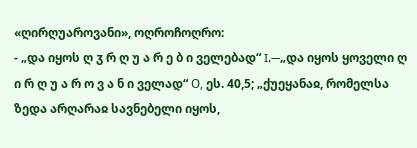«ღირღუაროვანი», ოღროჩოღრო:
- „და იყოს ღ ჳ რ ღ უ ა რ ე ბ ი ველებად“ I,—„და იყოს ყოველი ღ ი რ ღ უ ა რ ო ვ ა ნ ი ველად“ О, ეს. 40,5; „ქუეყანაჲ, რომელსა ზედა არღარაჲ სავნებელი იყოს,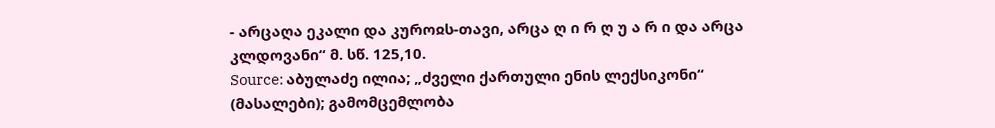- არცაღა ეკალი და კუროჲს-თავი, არცა ღ ი რ ღ უ ა რ ი და არცა კლდოვანი“ მ. სწ. 125,10.
Source: აბულაძე ილია; „ძველი ქართული ენის ლექსიკონი“ (მასალები); გამომცემლობა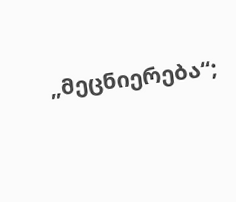„მეცნიერება“;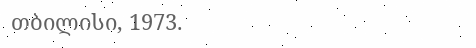თბილისი, 1973.